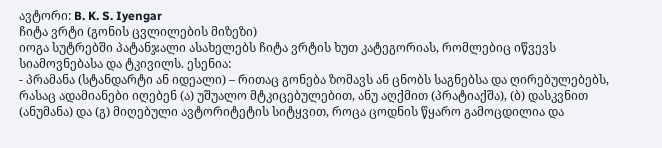ავტორი: B. K. S. Iyengar
ჩიტა ვრტი (გონის ცვლილების მიზეზი)
იოგა სუტრებში პატანჯალი ასახელებს ჩიტა ვრტის ხუთ კატეგორიას, რომლებიც იწვევს სიამოვნებასა და ტკივილს. ესენია:
- პრამანა (სტანდარტი ან იდეალი) – რითაც გონება ზომავს ან ცნობს საგნებსა და ღირებულებებს, რასაც ადამიანები იღებენ (ა) უშუალო მტკიცებულებით, ანუ აღქმით (პრატიაქშა), (ბ) დასკვნით (ანუმანა) და (გ) მიღებული ავტორიტეტის სიტყვით, როცა ცოდნის წყარო გამოცდილია და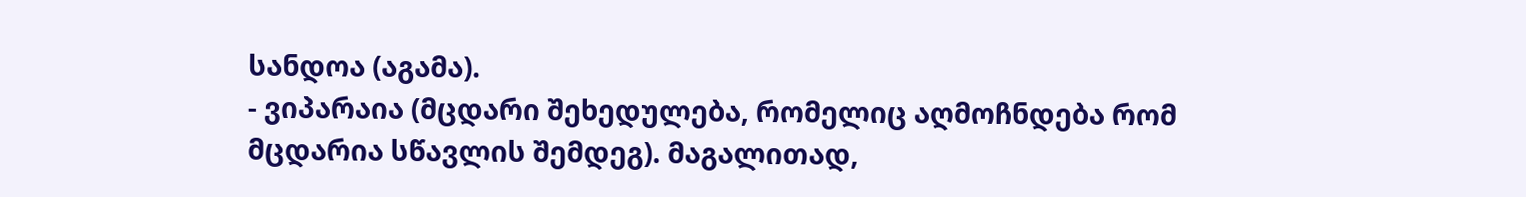სანდოა (აგამა).
- ვიპარაია (მცდარი შეხედულება, რომელიც აღმოჩნდება რომ მცდარია სწავლის შემდეგ). მაგალითად,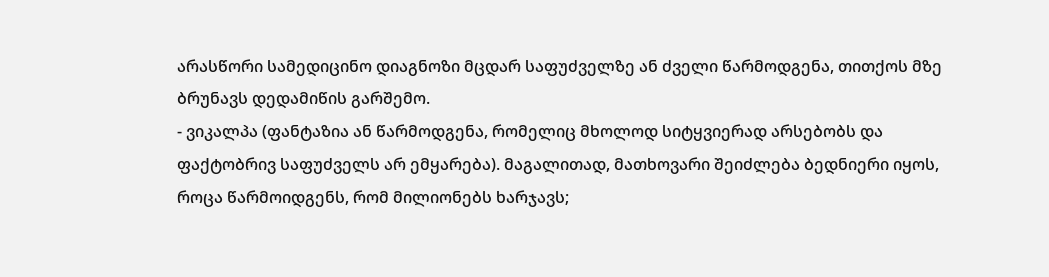არასწორი სამედიცინო დიაგნოზი მცდარ საფუძველზე ან ძველი წარმოდგენა, თითქოს მზე ბრუნავს დედამიწის გარშემო.
- ვიკალპა (ფანტაზია ან წარმოდგენა, რომელიც მხოლოდ სიტყვიერად არსებობს და ფაქტობრივ საფუძველს არ ემყარება). მაგალითად, მათხოვარი შეიძლება ბედნიერი იყოს, როცა წარმოიდგენს, რომ მილიონებს ხარჯავს;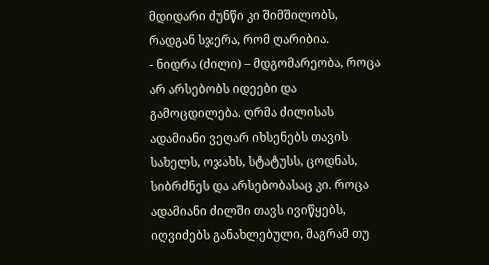მდიდარი ძუნწი კი შიმშილობს, რადგან სჯერა, რომ ღარიბია.
- ნიდრა (ძილი) – მდგომარეობა, როცა არ არსებობს იდეები და გამოცდილება. ღრმა ძილისას ადამიანი ვეღარ იხსენებს თავის სახელს, ოჯახს, სტატუსს, ცოდნას, სიბრძნეს და არსებობასაც კი. როცა ადამიანი ძილში თავს ივიწყებს, იღვიძებს განახლებული, მაგრამ თუ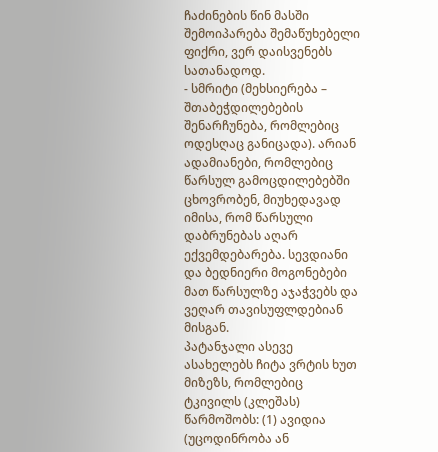ჩაძინების წინ მასში შემოიპარება შემაწუხებელი ფიქრი, ვერ დაისვენებს სათანადოდ.
- სმრიტი (მეხსიერება – შთაბეჭდილებების შენარჩუნება, რომლებიც ოდესღაც განიცადა). არიან ადამიანები, რომლებიც წარსულ გამოცდილებებში ცხოვრობენ, მიუხედავად იმისა, რომ წარსული დაბრუნებას აღარ ექვემდებარება. სევდიანი და ბედნიერი მოგონებები მათ წარსულზე აჯაჭვებს და ვეღარ თავისუფლდებიან მისგან.
პატანჯალი ასევე ასახელებს ჩიტა ვრტის ხუთ მიზეზს, რომლებიც ტკივილს (კლეშას) წარმოშობს: (1) ავიდია (უცოდინრობა ან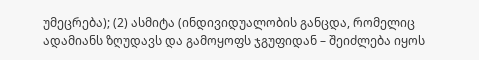უმეცრება); (2) ასმიტა (ინდივიდუალობის განცდა, რომელიც ადამიანს ზღუდავს და გამოყოფს ჯგუფიდან – შეიძლება იყოს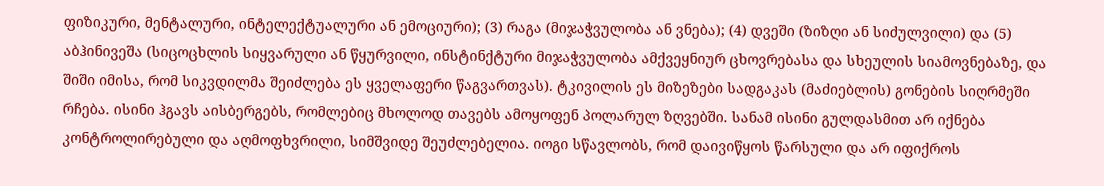ფიზიკური, მენტალური, ინტელექტუალური ან ემოციური); (3) რაგა (მიჯაჭვულობა ან ვნება); (4) დვეში (ზიზღი ან სიძულვილი) და (5) აბჰინივეშა (სიცოცხლის სიყვარული ან წყურვილი, ინსტინქტური მიჯაჭვულობა ამქვეყნიურ ცხოვრებასა და სხეულის სიამოვნებაზე, და შიში იმისა, რომ სიკვდილმა შეიძლება ეს ყველაფერი წაგვართვას). ტკივილის ეს მიზეზები სადგაკას (მაძიებლის) გონების სიღრმეში რჩება. ისინი ჰგავს აისბერგებს, რომლებიც მხოლოდ თავებს ამოყოფენ პოლარულ ზღვებში. სანამ ისინი გულდასმით არ იქნება კონტროლირებული და აღმოფხვრილი, სიმშვიდე შეუძლებელია. იოგი სწავლობს, რომ დაივიწყოს წარსული და არ იფიქროს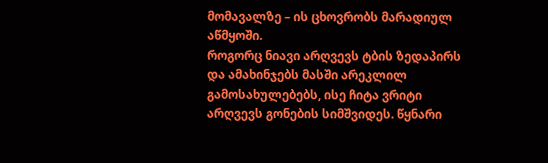მომავალზე – ის ცხოვრობს მარადიულ აწმყოში.
როგორც ნიავი არღვევს ტბის ზედაპირს და ამახინჯებს მასში არეკლილ გამოსახულებებს, ისე ჩიტა ვრიტი არღვევს გონების სიმშვიდეს. წყნარი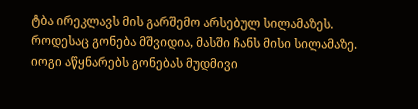ტბა ირეკლავს მის გარშემო არსებულ სილამაზეს. როდესაც გონება მშვიდია, მასში ჩანს მისი სილამაზე. იოგი აწყნარებს გონებას მუდმივი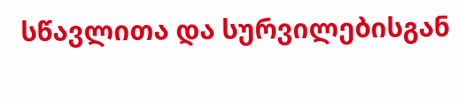სწავლითა და სურვილებისგან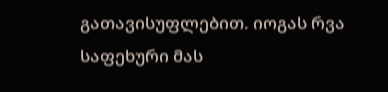გათავისუფლებით. იოგას რვა საფეხური მას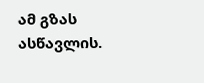ამ გზას ასწავლის.